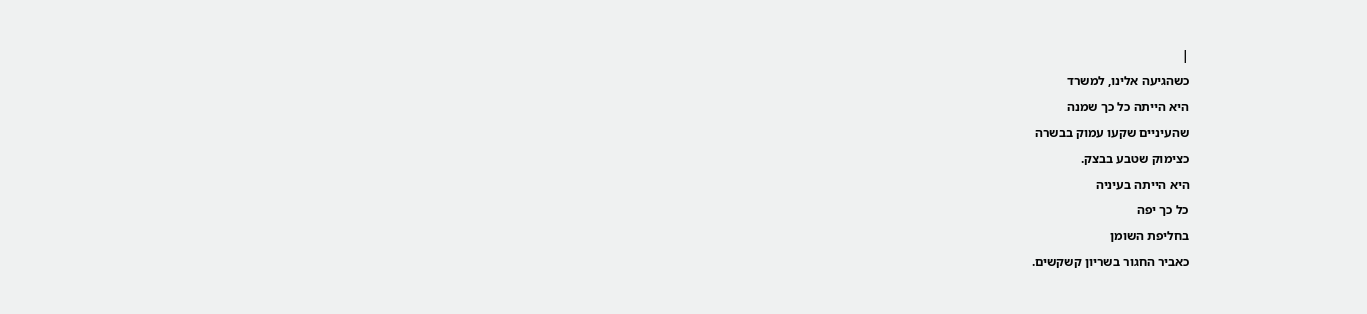|
כשהגיעה אלינו, למשרד
היא הייתה כל כך שמנה
שהעיניים שקעו עמוק בבשרה
כצימוק שטבע בבצק.
היא הייתה בעיניה
כל כך יפה
בחליפת השומן
כאביר החגור בשריון קשקשים.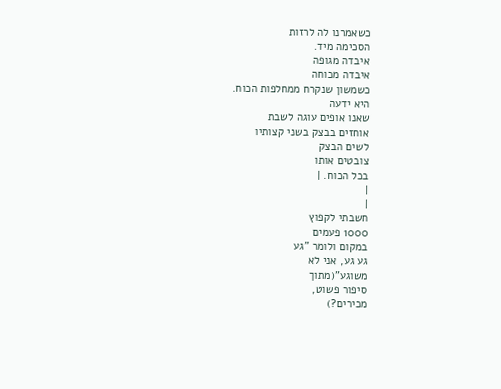כשאמרנו לה לרזות
הסכימה מיד.
איבדה מגופה
איבדה מכוחה
כשמשון שנקרח ממחלפות הכוח.
היא ידעה
שאנו אופים עוגה לשבת
אוחזים בבצק בשני קצותיו
לשים הבצק
צובטים אותו
בכל הכוח. |
|
|
חשבתי לקפוץ
1000 פעמים
במקום ולומר "גע
גע גע, אני לא
משוגע"(מתוך
סיפור פשוט,
מכירים?)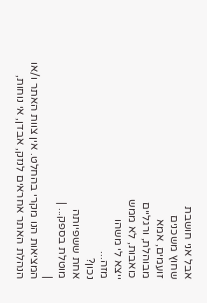אבל אני חושבת
שחוץ משכנים
זועמים, אמא
מבוהלת, ורגליים
כואבות, לא ממש
ייצא לי משהו
מזה...
נכון?
אחת ששפיותה
מוטלת בספק... |
|
המציאות הנו מקרי בהחלט. אין צוות האתר ו/או
הנהלת האתר אחראים לנזק, אבדן, אי נוחות,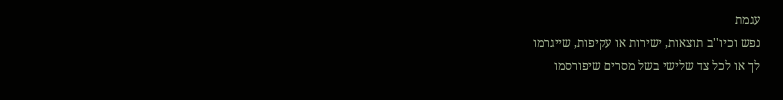עגמת
נפש וכיו''ב תוצאות, ישירות או עקיפות, שייגרמו
לך או לכל צד שלישי בשל מסרים שיפורסמו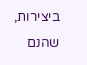ביצירות, שהנם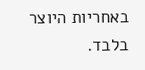באחריות היוצר בלבד.